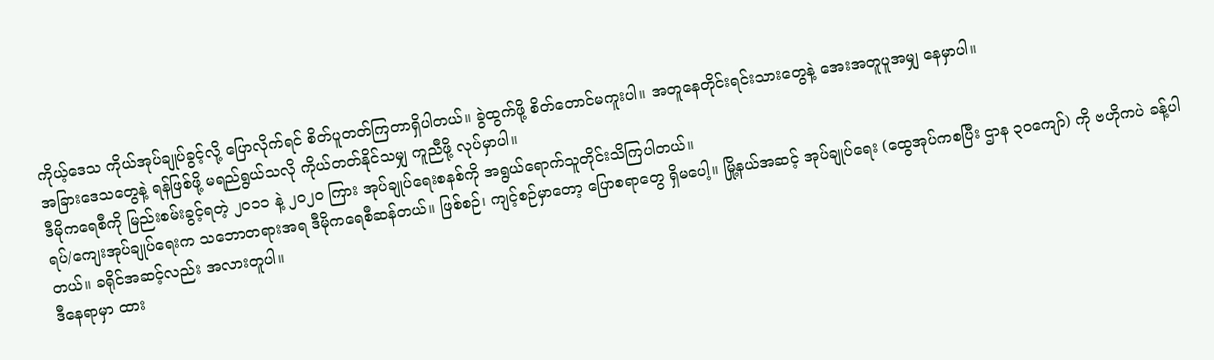ကိုယ့်ဒေသ ကိုယ်အုပ်ချုပ်ခွင့်လို့ ပြောလိုက်ရင် စိတ်ပူတတ်ကြတာရှိပါတယ်။ ခွဲထွက်ဖို့ စိတ်တောင်မကူးပါ။ အတူနေတိုင်းရင်းသားတွေနဲ့ အေးအတူပူအမျှ နေမှာပါ။
အခြားဒေသတွေနဲ့ ရန်ဖြစ်ဖို့ မရည်ရွယ်သလို ကိုယ်တတ်နိုင်သမျှ ကူညီဖို့ လုပ်မှာပါ။
ဒီမိုကရေစီကို မြည်းစမ်းခွင့်ရတဲ့ ၂၀၁၁ နဲ့ ၂၀၂၀ ကြား အုပ်ချုပ်ရေးစနစ်ကို အရွယ်ရောက်သူတိုင်းသိကြပါတယ်။
ရပ်/ကျေးအုပ်ချုပ်ရေးက သဘောတရားအရ ဒီမိုကရေစီဆန်တယ်။ ဖြစ်စဉ်၊ ကျင့်စဉ်မှာတော့ ပြောစရာတွေ ရှိမပေါ့။ မြို့နယ်အဆင့် အုပ်ချုပ်ရေး (ထွေအုပ်ကစပြီး ဌာန ၃၀ကျော်) ကို ဗဟိုကပဲ ခန့်ပါတယ်။ ခရိုင်အဆင့်လည်း အလားတူပါ။
ဒီနေရာမှာ ထား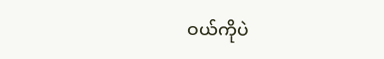ဝယ်ကိုပဲ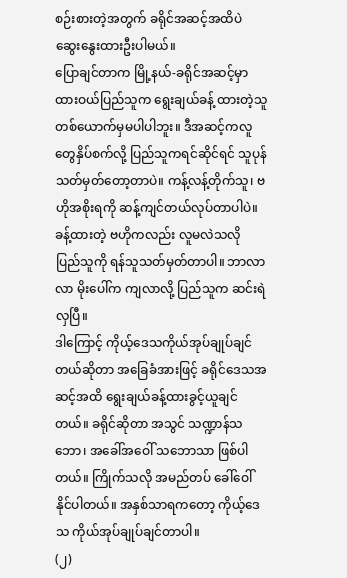စဉ်းစားတဲ့အတွက် ခရိုင်အဆင့်အထိပဲ ဆွေးနွေးထားဦးပါမယ်။
ပြောချင်တာက မြို့နယ်-ခရိုင်အဆင့်မှာ ထားဝယ်ပြည်သူက ရွေးချယ်ခန့် ထားတဲ့သူ တစ်ယောက်မှမပါပါဘူး။ ဒီအဆင့်ကလူတွေနှိပ်စက်လို့ ပြည်သူကရင်ဆိုင်ရင် သူပုန်သတ်မှတ်တော့တာပဲ။ ကန့်လန့်တိုက်သူ၊ ဗဟိုအစိုးရကို ဆန့်ကျင်တယ်လုပ်တာပါပဲ။ ခန့်ထားတဲ့ ဗဟိုကလည်း လူမလဲသလို ပြည်သူကို ရန်သူသတ်မှတ်တာပါ။ ဘာလာလာ မိုးပေါ်က ကျလာလို့ ပြည်သူက ဆင်းရဲလှပြီ။
ဒါကြောင့် ကိုယ့်ဒေသကိုယ်အုပ်ချုပ်ချင်တယ်ဆိုတာ အခြေခံအားဖြင့် ခရိုင်ဒေသအဆင့်အထိ ရွေးချယ်ခန့်ထားခွင့်ယူချင်တယ်။ ခရိုင်ဆိုတာ အသွင် သဏ္ဍာန်သဘော၊ အခေါ်အဝေါ် သဘောသာ ဖြစ်ပါတယ်။ ကြိုက်သလို အမည်တပ် ခေါ်ဝေါ်နိုင်ပါတယ်။ အနှစ်သာရကတော့ ကိုယ့်ဒေသ ကိုယ်အုပ်ချုပ်ချင်တာပါ။
(၂)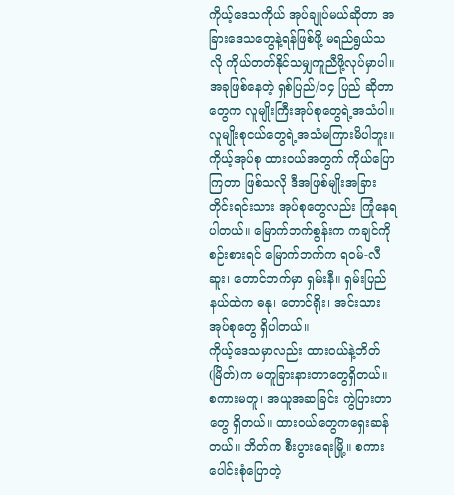ကိုယ့်ဒေသကိုယ် အုပ်ချုပ်မယ်ဆိုတာ အခြားဒေသတွေနဲ့ရန်ဖြစ်ဖို့ မရည်ရွယ်သလို ကိုယ်တတ်နိုင်သမျှကူညီဖို့လုပ်မှာပါ။
အခုဖြစ်နေတဲ့ ရှစ်ပြည်/၁၄ ပြည် ဆိုတာတွေက လူမျိုးကြီးအုပ်စုတွေရဲ့အသံပါ။ လူမျိုးစုငယ်တွေရဲ့အသံမကြားမိပါဘူး။
ကိုယ့်အုပ်စု ထားဝယ်အတွက် ကိုယ်ပြောကြတာ ဖြစ်သလို ဒီအဖြစ်မျိုးအခြား တိုင်းရင်းသား အုပ်စုတွေလည်း ကြုံနေရပါတယ်။ မြောက်ဘက်စွန်းက ကချင်ကိုစဉ်းစားရင် မြောက်ဘက်က ရဝမ်-လီဆူး၊ တောင်ဘက်မှာ ရှမ်းနီ။ ရှမ်းပြည်နယ်ထဲက ဓနု၊ တောင်ရိုး၊ အင်းသား အုပ်စုတွေ ရှိပါတယ်။
ကိုယ့်ဒေသမှာလည်း ထားဝယ်နဲ့ဘိတ် (မြိတ်)က မတူခြားနားတာတွေရှိတယ်။ စကားမတူ၊ အယူအဆခြင်း ကွဲပြားတာတွေ ရှိတယ်။ ထားဝယ်တွေကရှေးဆန်တယ်။ ဘိတ်က စီးပွားရေးမြို့။ စကားပေါင်းစုံပြောတဲ့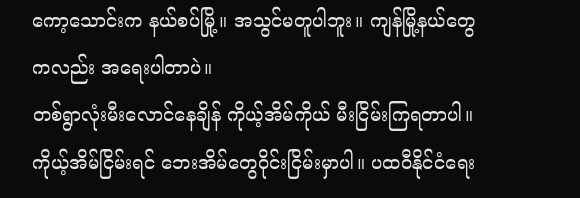ကော့သောင်းက နယ်စပ်မြို့။ အသွင်မတူပါဘူး။ ကျန်မြို့နယ်တွေကလည်း အရေးပါတာပဲ။
တစ်ရွာလုံးမီးလောင်နေချိန် ကိုယ့်အိမ်ကိုယ် မီးငြိမ်းကြရတာပါ။ ကိုယ့်အိမ်ငြိမ်းရင် ဘေးအိမ်တွေဝိုင်းငြိမ်းမှာပါ။ ပထဝီနိုင်ငံရေး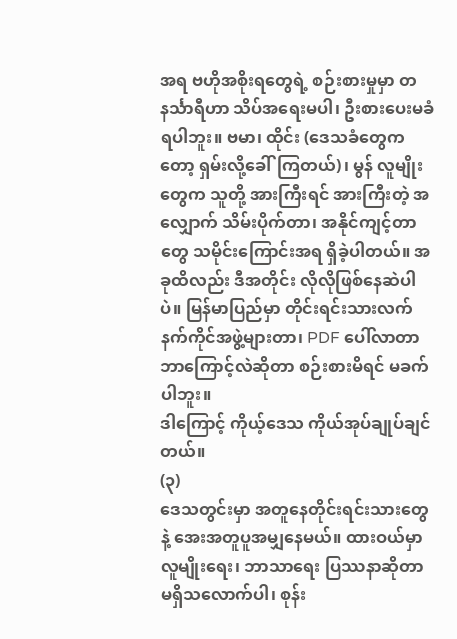အရ ဗဟိုအစိုးရတွေရဲ့ စဉ်းစားမှုမှာ တနင်္သာရီဟာ သိပ်အရေးမပါ၊ ဦးစားပေးမခံရပါဘူး။ ဗမာ၊ ထိုင်း (ဒေသခံတွေကတော့ ရှမ်းလို့ခေါ်ကြတယ်)၊ မွန် လူမျိုးတွေက သူတို့ အားကြီးရင် အားကြီးတဲ့ အလျှောက် သိမ်းပိုက်တာ၊ အနိုင်ကျင့်တာတွေ သမိုင်းကြောင်းအရ ရှိခဲ့ပါတယ်။ အခုထိလည်း ဒီအတိုင်း လိုလိုဖြစ်နေဆဲပါပဲ။ မြန်မာပြည်မှာ တိုင်းရင်းသားလက်နက်ကိုင်အဖွဲ့များတာ၊ PDF ပေါ်လာတာ ဘာကြောင့်လဲဆိုတာ စဉ်းစားမိရင် မခက်ပါဘူး။
ဒါကြောင့် ကိုယ့်ဒေသ ကိုယ်အုပ်ချုပ်ချင်တယ်။
(၃)
ဒေသတွင်းမှာ အတူနေတိုင်းရင်းသားတွေနဲ့ အေးအတူပူအမျှနေမယ်။ ထားဝယ်မှာ လူမျိုးရေး၊ ဘာသာရေး ပြဿနာဆိုတာ မရှိသလောက်ပါ၊ စုန်း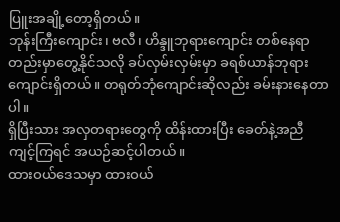ပြူးအချို့တော့ရှိတယ်။
ဘုန်းကြီးကျောင်း၊ ဗလီ၊ ဟိန္ဒူဘုရားကျောင်း တစ်နေရာတည်းမှာတွေ့နိုင်သလို ခပ်လှမ်းလှမ်းမှာ ခရစ်ယာန်ဘုရားကျောင်းရှိတယ်။ တရုတ်ဘုံကျောင်းဆိုလည်း ခမ်းနားနေတာပါ။
ရှိပြီးသား အလှတရားတွေကို ထိန်းထားပြီး ခေတ်နဲ့အညီ ကျင့်ကြရင် အယဉ်ဆင့်ပါတယ်။
ထားဝယ်ဒေသမှာ ထားဝယ်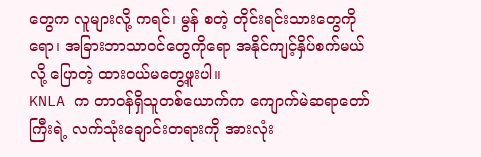တွေက လူများလို့ ကရင်၊ မွန် စတဲ့ တိုင်းရင်းသားတွေကိုရော၊ အခြားဘာသာဝင်တွေကိုရော အနိုင်ကျင့်နှိပ်စက်မယ်လို့ ပြောတဲ့ ထားဝယ်မတွေ့ဖူးပါ။
KNLA က တာဝန်ရှိသူတစ်ယောက်က ကျောက်မဲဆရာတော်ကြီးရဲ့ လက်သုံးချောင်းတရားကို အားလုံး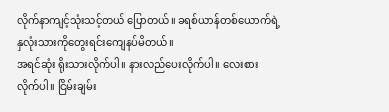လိုက်နာကျင့်သုံးသင့်တယ် ပြောတယ်။ ခရစ်ယာန်တစ်ယောက်ရဲ့ နှလုံးသားကိုတွေးရင်းကျေနပ်မိတယ်။
အရင်ဆုံး ရိုးသားလိုက်ပါ။ နားလည်ပေးလိုက်ပါ။ လေးစားလိုက်ပါ။ ငြိမ်းချမ်း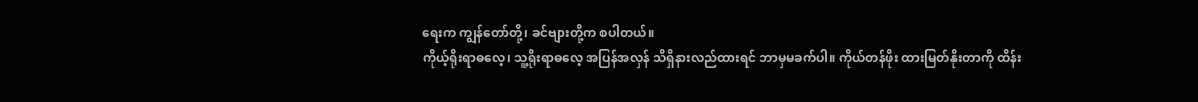ရေးက ကျွန်တော်တို့၊ ခင်ဗျားတို့က စပါတယ်။
ကိုယ့်ရိုးရာဓလေ့၊ သူ့ရိုးရာဓလေ့ အပြန်အလှန် သိရှိနားလည်ထားရင် ဘာမှမခက်ပါ။ ကိုယ်တန်ဖိုး ထားမြတ်နိုးတာကို ထိန်း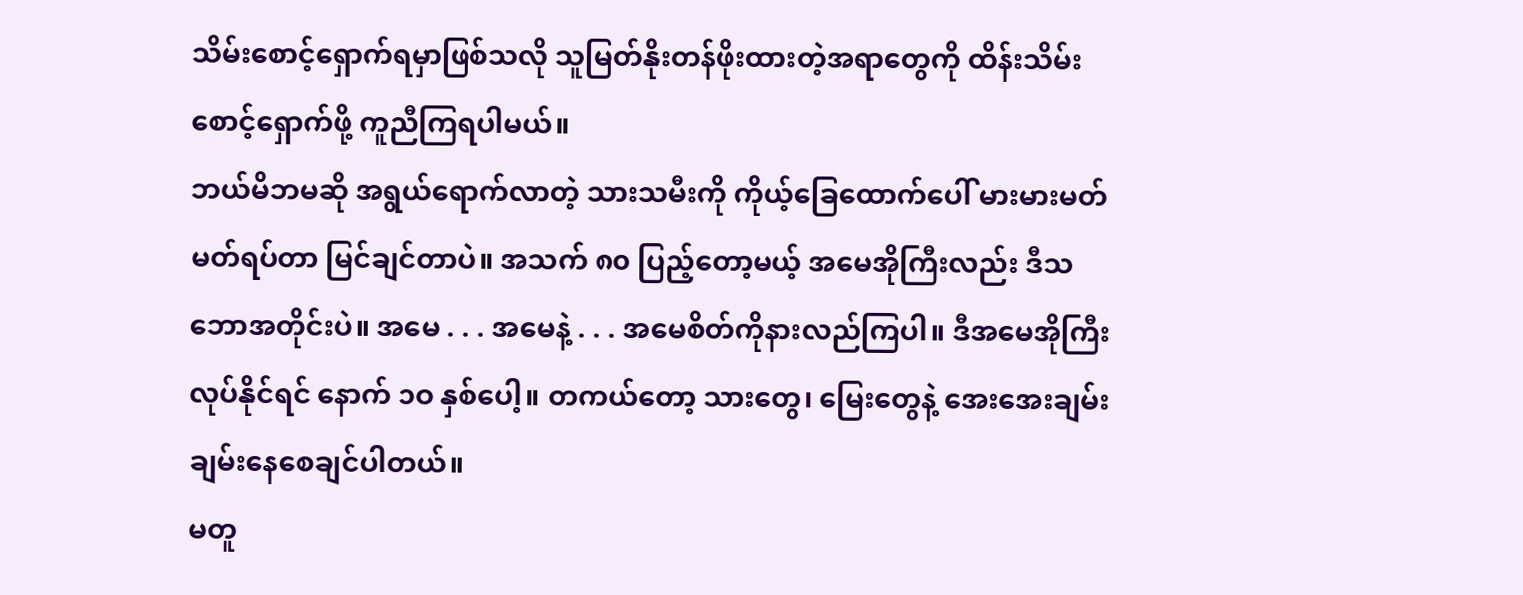သိမ်းစောင့်ရှောက်ရမှာဖြစ်သလို သူမြတ်နိုးတန်ဖိုးထားတဲ့အရာတွေကို ထိန်းသိမ်းစောင့်ရှောက်ဖို့ ကူညီကြရပါမယ်။
ဘယ်မိဘမဆို အရွယ်ရောက်လာတဲ့ သားသမီးကို ကိုယ့်ခြေထောက်ပေါ် မားမားမတ်မတ်ရပ်တာ မြင်ချင်တာပဲ။ အသက် ၈၀ ပြည့်တော့မယ့် အမေအိုကြီးလည်း ဒီသဘောအတိုင်းပဲ။ အမေ . . . အမေနဲ့ . . . အမေစိတ်ကိုနားလည်ကြပါ။ ဒီအမေအိုကြီး လုပ်နိုင်ရင် နောက် ၁ဝ နှစ်ပေါ့။ တကယ်တော့ သားတွေ၊ မြေးတွေနဲ့ အေးအေးချမ်းချမ်းနေစေချင်ပါတယ်။
မတူ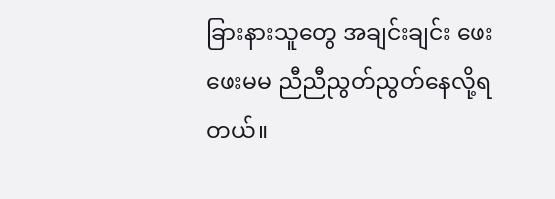ခြားနားသူတွေ အချင်းချင်း ဖေးဖေးမမ ညီညီညွတ်ညွတ်နေလို့ရတယ်။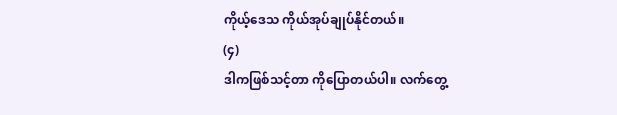ကိုယ့်ဒေသ ကိုယ်အုပ်ချုပ်နိုင်တယ်။
(၄)
ဒါကဖြစ်သင့်တာ ကိုပြောတယ်ပါ။ လက်တွေ့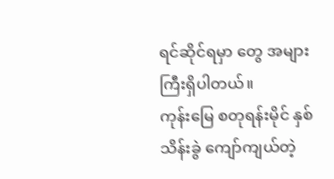ရင်ဆိုင်ရမှာ တွေ အများကြီးရှိပါတယ်။
ကုန်းမြေ စတုရန်းမိုင် နှစ်သိန်းခွဲ ကျော်ကျယ်တဲ့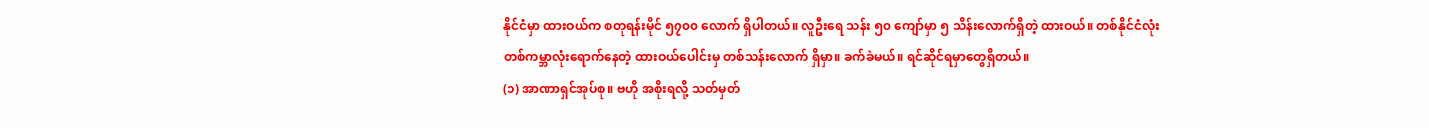နိုင်ငံမှာ ထားဝယ်က စတုရန်းမိုင် ၅၇၀၀ လောက် ရှိပါတယ်။ လူဦးရေ သန်း ၅၀ ကျော်မှာ ၅ သိန်းလောက်ရှိတဲ့ ထားဝယ်။ တစ်နိုင်ငံလုံး တစ်ကမ္ဘာလုံးရောက်နေတဲ့ ထားဝယ်ပေါင်းမှ တစ်သန်းလောက် ရှိမှာ။ ခက်ခဲမယ်။ ရင်ဆိုင်ရမှာတွေရှိတယ်။
(၁) အာဏာရှင်အုပ်စု။ ဗဟို အစိုးရလို့ သတ်မှတ်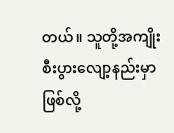တယ်။ သူတို့အကျိုးစီးပွားလျော့နည်းမှာဖြစ်လို့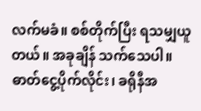လက်မခံ။ စစ်တိုက်ပြီး ရသမျှယူတယ်။ အခုချိန် သက်သေပါ။ ဓာတ်ငွေ့ပိုက်လိုင်း၊ ခရိုနီအ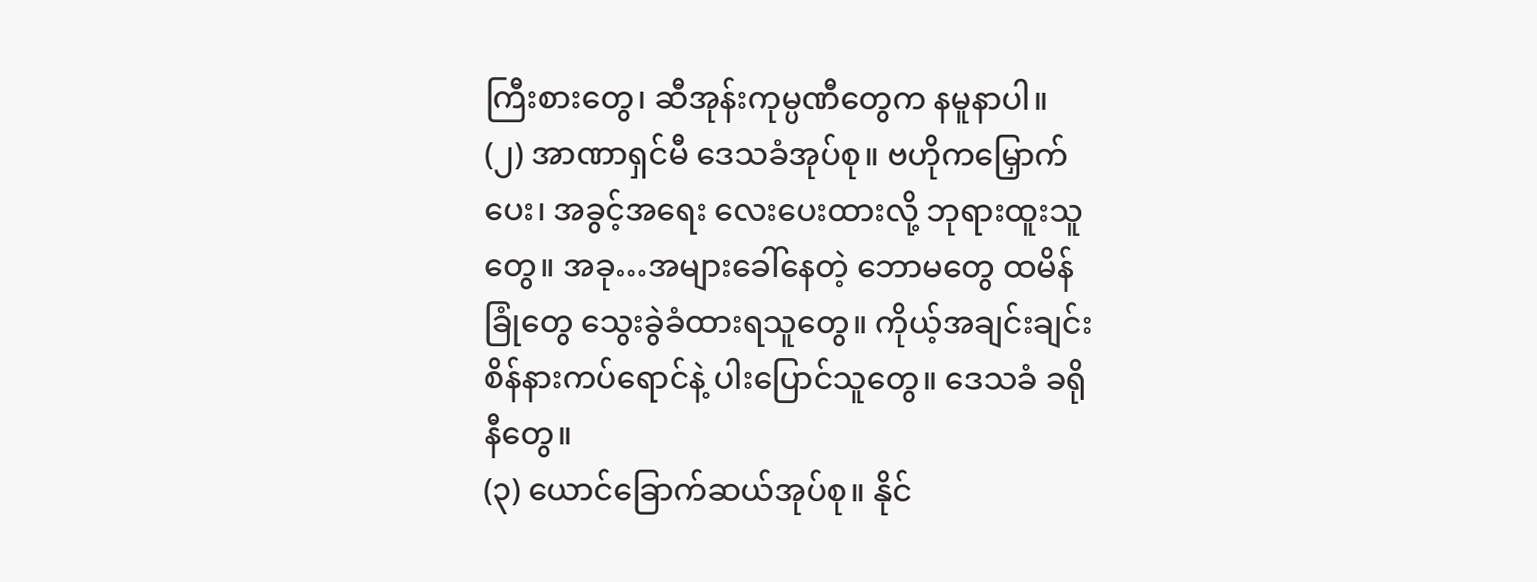ကြီးစားတွေ၊ ဆီအုန်းကုမ္ပဏီတွေက နမူနာပါ။
(၂) အာဏာရှင်မီ ဒေသခံအုပ်စု။ ဗဟိုကမြှောက်ပေး၊ အခွင့်အရေး လေးပေးထားလို့ ဘုရားထူးသူတွေ။ အခု…အများခေါ်နေတဲ့ ဘောမတွေ ထမိန်ခြုံတွေ သွေးခွဲခံထားရသူတွေ။ ကိုယ့်အချင်းချင်း စိန်နားကပ်ရောင်နဲ့ ပါးပြောင်သူတွေ။ ဒေသခံ ခရိုနီတွေ။
(၃) ယောင်ခြောက်ဆယ်အုပ်စု။ နိုင်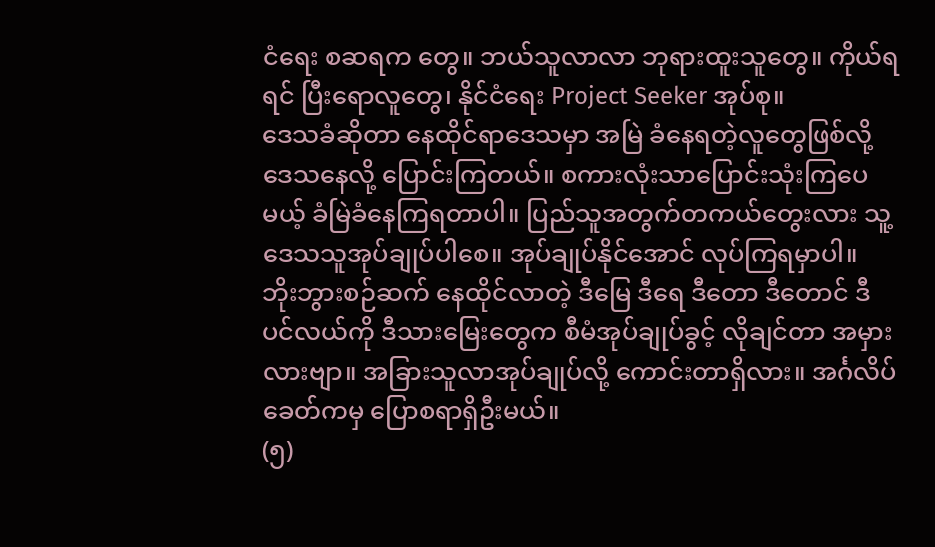ငံရေး စဆရက တွေ။ ဘယ်သူလာလာ ဘုရားထူးသူတွေ။ ကိုယ်ရရင် ပြီးရောလူတွေ၊ နိုင်ငံရေး Project Seeker အုပ်စု။
ဒေသခံဆိုတာ နေထိုင်ရာဒေသမှာ အမြဲ ခံနေရတဲ့လူတွေဖြစ်လို့ ဒေသနေလို့ ပြောင်းကြတယ်။ စကားလုံးသာပြောင်းသုံးကြပေမယ့် ခံမြဲခံနေကြရတာပါ။ ပြည်သူအတွက်တကယ်တွေးလား သူ့ဒေသသူအုပ်ချုပ်ပါစေ။ အုပ်ချုပ်နိုင်အောင် လုပ်ကြရမှာပါ။
ဘိုးဘွားစဉ်ဆက် နေထိုင်လာတဲ့ ဒီမြေ ဒီရေ ဒီတော ဒီတောင် ဒီပင်လယ်ကို ဒီသားမြေးတွေက စီမံအုပ်ချုပ်ခွင့် လိုချင်တာ အမှားလားဗျာ။ အခြားသူလာအုပ်ချုပ်လို့ ကောင်းတာရှိလား။ အင်္ဂလိပ်ခေတ်ကမှ ပြောစရာရှိဦးမယ်။
(၅)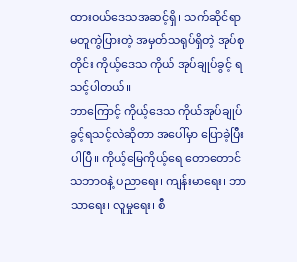ထားဝယ်ဒေသအဆင့်ရှိ၊ သက်ဆိုင်ရာ မတူကွဲပြားတဲ့ အမှတ်သရုပ်ရှိတဲ့ အုပ်စုတိုင်း ကိုယ့်ဒေသ ကိုယ် အုပ်ချုပ်ခွင့် ရသင့်ပါတယ်။
ဘာကြောင့် ကိုယ့်ဒေသ ကိုယ်အုပ်ချုပ်ခွင့်ရသင့်လဲဆိုတာ အပေါ်မှာ ပြောခဲ့ပြီးပါပြီ။ ကိုယ့်မြေကိုယ့်ရေ တောတောင်သဘာဝနဲ့ ပညာရေး၊ ကျန်းမာရေး၊ ဘာသာရေး၊ လူမှုရေး၊ စီ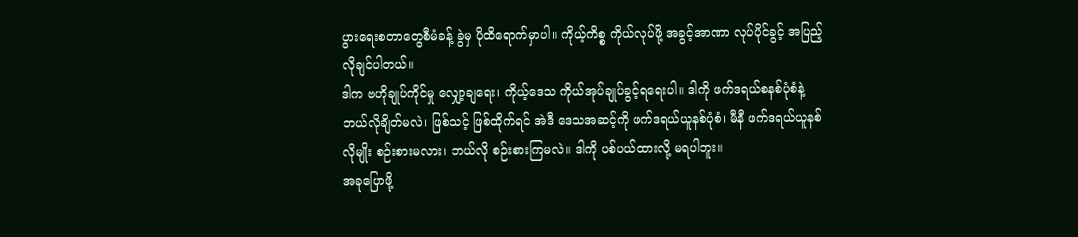ပွားရေးစတာတွေစီမံခန့် ခွဲမှ ပိုထိရောက်မှာပါ။ ကိုယ့်ကိစ္စ ကိုယ်လုပ်ဖို့ အခွင့်အာဏာ လုပ်ပိုင်ခွင့် အပြည့်လိုချင်ပါတယ်။
ဒါက ဗဟိုချုပ်ကိုင်မှု လျှော့ချရေး၊ ကိုယ့်ဒေသ ကိုယ်အုပ်ချုပ်ခွင့်ရရေးပါ။ ဒါကို ဖက်ဒရယ်စနစ်ပုံစံနဲ့ ဘယ်လိုချိတ်မလဲ၊ ဖြစ်သင့် ဖြစ်ထိုက်ရင် အဲဒီ ဒေသအဆင့်ကို ဖက်ဒရယ်ယူနစ်ပုံစံ၊ မီနီ ဖက်ဒရယ်ယူနစ်လိုမျိုး စဉ်းစားမလား၊ ဘယ်လို စဉ်းစားကြမလဲ။ ဒါကို ပစ်ပယ်ထားလို့ မရပါဘူး။
အခုပြောဖို့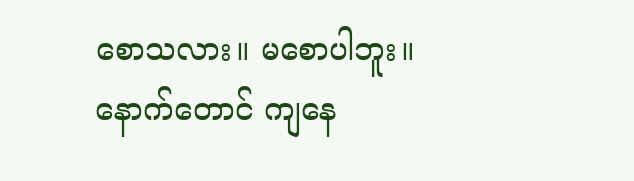စောသလား။ မစောပါဘူး။ နောက်တောင် ကျနေ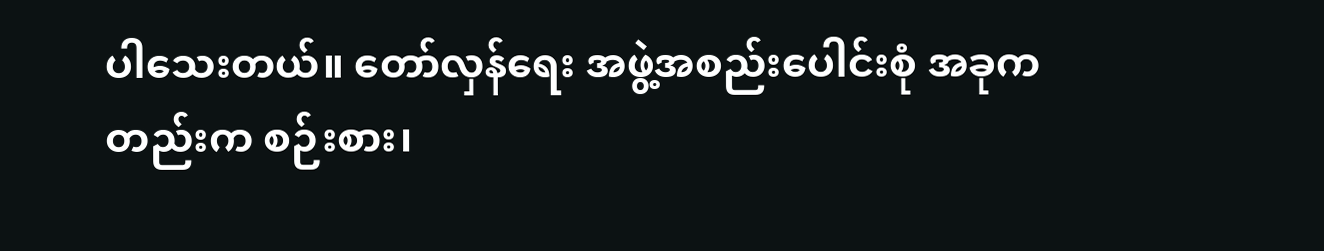ပါသေးတယ်။ တော်လှန်ရေး အဖွဲ့အစည်းပေါင်းစုံ အခုကတည်းက စဉ်းစား၊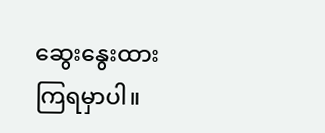ဆွေးနွေးထားကြရမှာပါ။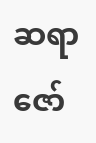ဆရာဇော်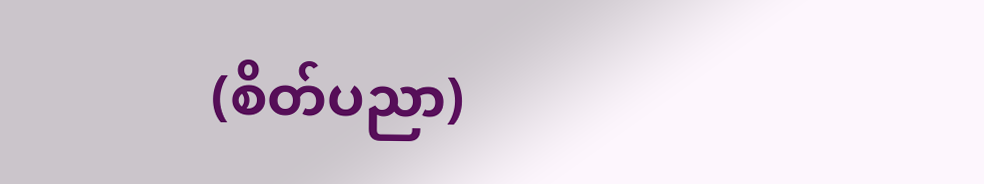(စိတ်ပညာ)